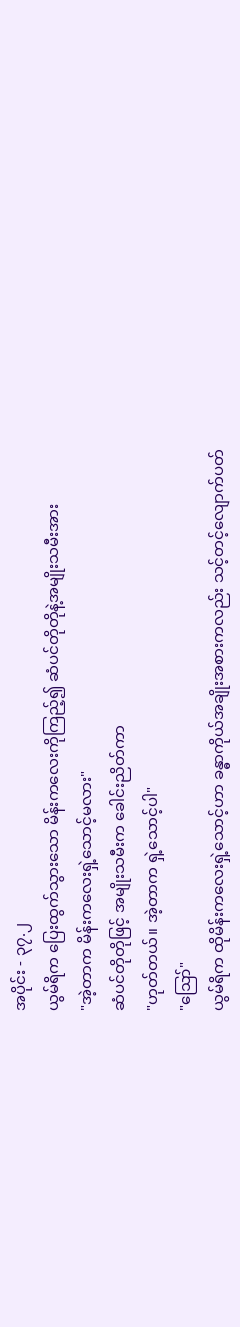အပိုင်း - ၃၇.၂
ယွမ်ရိက ပြေးထွက်သွားသော မိန်းကလေးကိုကြည့်၍ ဆံပင်တိုတိုနဲ့အမျိုးသမီးအား
"အဲ့တာက မိန်းကလေးရှဲ့သောင့်မလား"
ဆံပင်တိုတိုဖြင့် အမျိုးသမီးက ခေါင်းညိတ်ကာ
"ဟုတ်တယ်။ အဲ့တာက ရှဲ့သောင့်ပါ"
"ဪ"
ယွမ်ရိက ထိုမိန်းကလေးရှဲ့သောင့်ဟာ ခန္ဓာကိုယ်အချိုးအစားကလည်း သင့်တင့်လျောက်ပတ်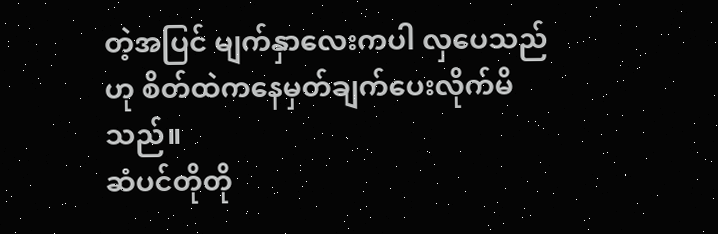တဲ့အပြင် မျက်နှာလေးကပါ လှပေသည်ဟု စိတ်ထဲကနေမှတ်ချက်ပေးလိုက်မိသည်။
ဆံပင်တိုတို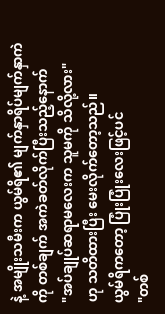နဲ့ အမျိုးသမီးက ယွမ်ရိ၏ မျက်နှာရိပ်မျက်နှာကဲကို တစ်ချက် အကဲခတ်လိုက်ပြီးသည့်နောက်
"အပ်ချုပ်ဆရာမလေးက သူမကို သိလို့လား"
ဟု သတိထားပြီး မေးလိုက်တော့သည်။
ယွမ်ရိကတော့ ပြုံးပြုံးလေးဖြင့်ပင်
"တစ်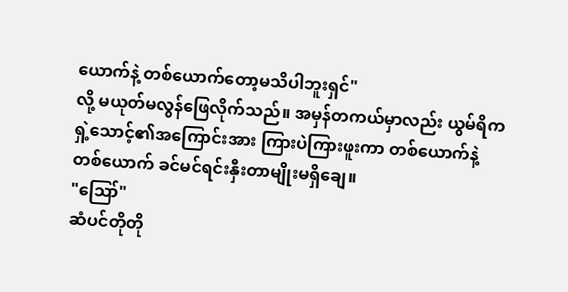ယောက်နဲ့ တစ်ယောက်တော့မသိပါဘူးရှင်"
လို့ မယုတ်မလွန်ဖြေလိုက်သည်။ အမှန်တကယ်မှာလည်း ယွမ်ရိက ရှဲ့သောင့်၏အကြောင်းအား ကြားပဲကြားဖူးကာ တစ်ယောက်နဲ့တစ်ယောက် ခင်မင်ရင်းနှီးတာမျိုးမရှိချေ။
"ဪ"
ဆံပင်တိုတို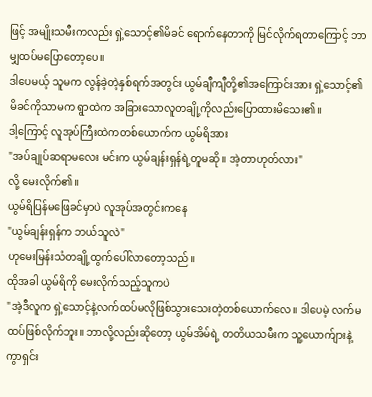ဖြင့် အမျိုးသမီးကလည်း ရှဲ့သောင့်၏မိခင် ရောက်နေတာကို မြင်လိုက်ရတာကြောင့် ဘာမျှထပ်မပြောတော့ပေ။
ဒါပေမယ့် သူမက လွန်ခဲ့တဲ့နှစ်ရက်အတွင်း ယွမ်ချီကျီတို့၏အကြောင်းအား ရှဲ့သောင့်၏မိခင်ကိုသာမက ရွာထဲက အခြားသောလူတချို့ကိုလည်းပြောထားမိသေး၏။
ဒါ့ကြောင့် လူအုပ်ကြီးထဲကတစ်ယောက်က ယွမ်ရိအား
"အပ်ချုပ်ဆရာမလေး မင်းက ယွမ်ချန်းရှန်ရဲ့တူမဆို။ အဲ့တာဟုတ်လား"
လို့ မေးလိုက်၏။
ယွမ်ရိပြန်မဖြေခင်မှာပဲ လူအုပ်အတွင်းကနေ
"ယွမ်ချန်းရှန်က ဘယ်သူလဲ"
ဟုမေးမြန်းသံတချို့ထွက်ပေါ်လာတော့သည်။
ထိုအခါ ယွမ်ရိကို မေးလိုက်သည့်သူကပဲ
"အဲ့ဒီလူက ရှဲ့သောင့်နဲ့လက်ထပ်မလိုဖြစ်သွားသေးတဲ့တစ်ယောက်လေ။ ဒါပေမဲ့ လက်မထပ်ဖြစ်လိုက်ဘူး။ ဘာလို့လည်းဆိုတော့ ယွမ်အိမ်ရဲ့ တတိယသမီးက သူ့ယောက်ျားနဲ့ ကွာရှင်း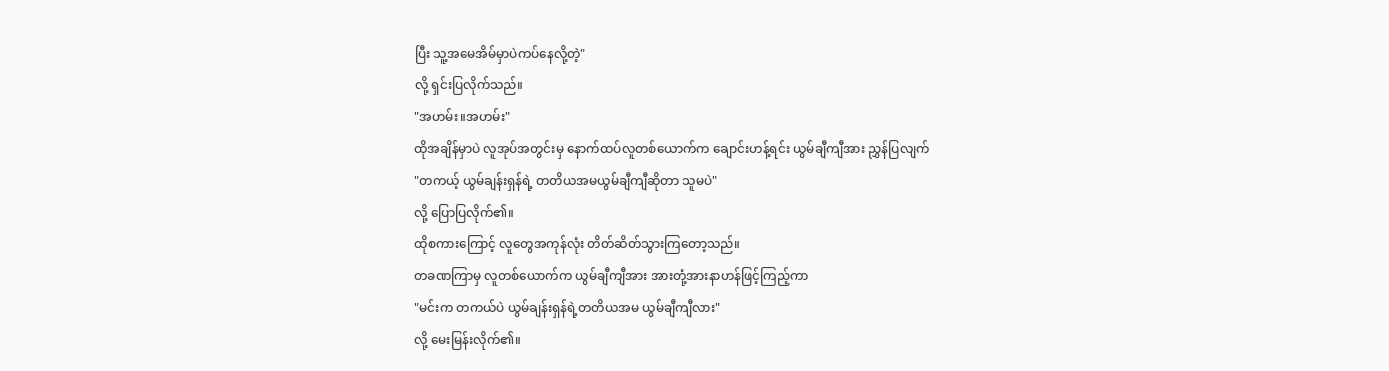ပြီး သူ့အမေအိမ်မှာပဲကပ်နေလို့တဲ့"
လို့ ရှင်းပြလိုက်သည်။
"အဟမ်း။အဟမ်း"
ထိုအချိန်မှာပဲ လူအုပ်အတွင်းမှ နောက်ထပ်လူတစ်ယောက်က ချောင်းဟန့်ရင်း ယွမ်ချီကျီအား ညွှန်ပြလျက်
"တကယ့် ယွမ်ချန်းရှန်ရဲ့ တတိယအမယွမ်ချီကျီဆိုတာ သူမပဲ"
လို့ ပြောပြလိုက်၏။
ထိုစကားကြောင့် လူတွေအကုန်လုံး တိတ်ဆိတ်သွားကြတော့သည်။
တခဏကြာမှ လူတစ်ယောက်က ယွမ်ချီကျီအား အားတုံ့အားနာဟန်ဖြင့်ကြည့်ကာ
"မင်းက တကယ်ပဲ ယွမ်ချန်းရှန်ရဲ့တတိယအမ ယွမ်ချီကျီလား"
လို့ မေးမြန်းလိုက်၏။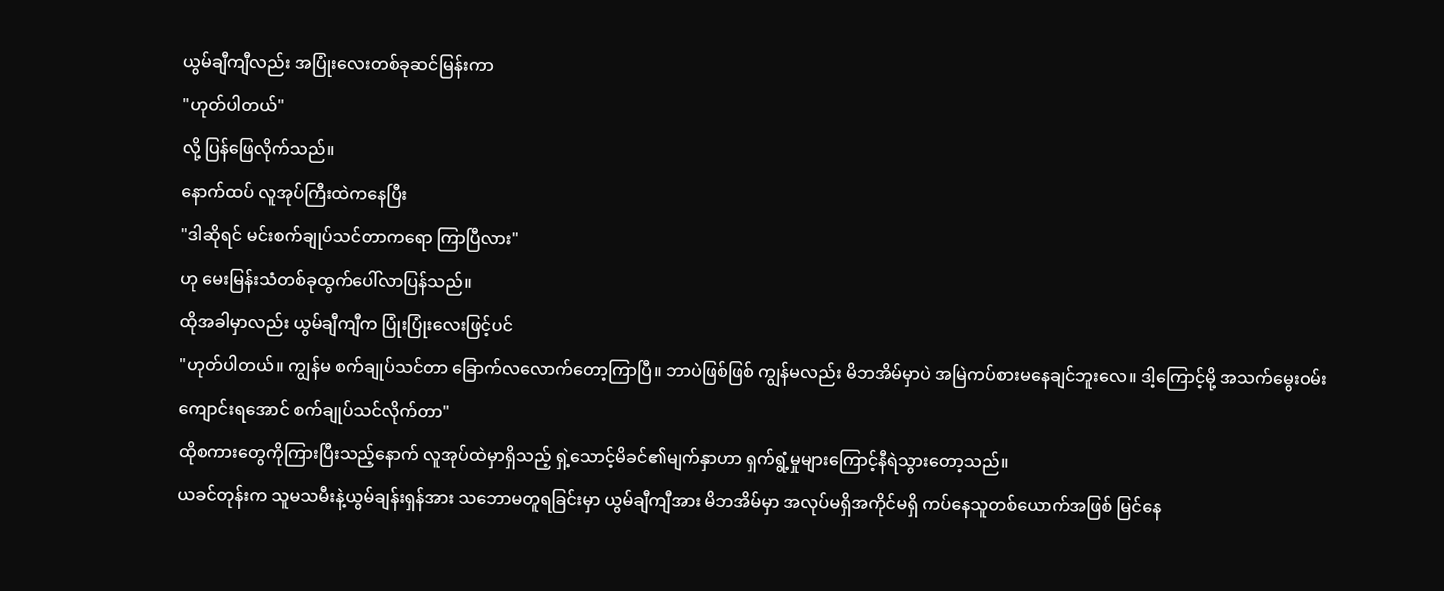ယွမ်ချီကျီလည်း အပြုံးလေးတစ်ခုဆင်မြန်းကာ
"ဟုတ်ပါတယ်"
လို့ ပြန်ဖြေလိုက်သည်။
နောက်ထပ် လူအုပ်ကြီးထဲကနေပြီး
"ဒါဆိုရင် မင်းစက်ချုပ်သင်တာကရော ကြာပြီလား"
ဟု မေးမြန်းသံတစ်ခုထွက်ပေါ်လာပြန်သည်။
ထိုအခါမှာလည်း ယွမ်ချီကျီက ပြုံးပြုံးလေးဖြင့်ပင်
"ဟုတ်ပါတယ်။ ကျွန်မ စက်ချုပ်သင်တာ ခြောက်လလောက်တော့ကြာပြီ။ ဘာပဲဖြစ်ဖြစ် ကျွန်မလည်း မိဘအိမ်မှာပဲ အမြဲကပ်စားမနေချင်ဘူးလေ။ ဒါ့ကြောင့်မို့ အသက်မွေးဝမ်းကျောင်းရအောင် စက်ချုပ်သင်လိုက်တာ"
ထိုစကားတွေကိုကြားပြီးသည့်နောက် လူအုပ်ထဲမှာရှိသည့် ရှဲ့သောင့်မိခင်၏မျက်နှာဟာ ရှက်ရွံ့မှုများကြောင့်နီရဲသွားတော့သည်။
ယခင်တုန်းက သူမသမီးနဲ့ယွမ်ချန်းရှန်အား သဘောမတူရခြင်းမှာ ယွမ်ချီကျီအား မိဘအိမ်မှာ အလုပ်မရှိအကိုင်မရှိ ကပ်နေသူတစ်ယောက်အဖြစ် မြင်နေ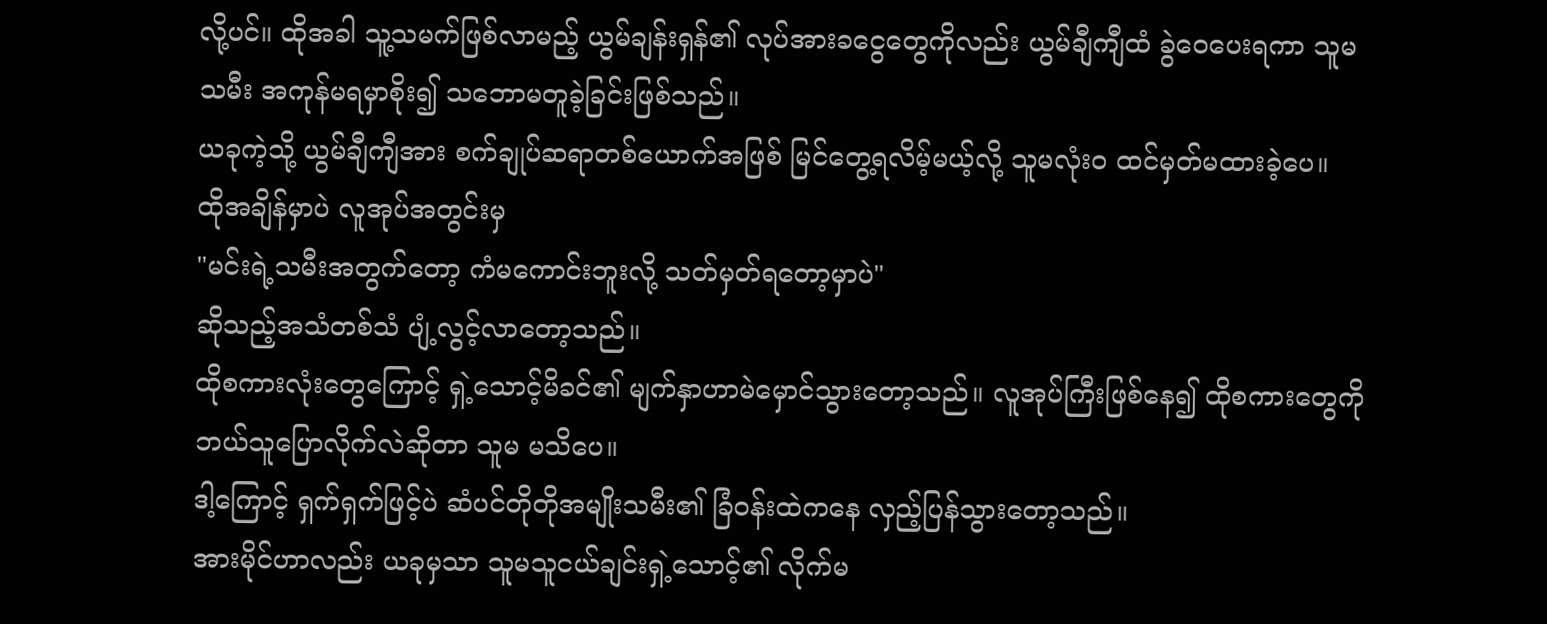လို့ပင်။ ထိုအခါ သူ့သမက်ဖြစ်လာမည့် ယွမ်ချန်းရှန်၏ လုပ်အားခငွေတွေကိုလည်း ယွမ်ချီကျီထံ ခွဲဝေပေးရကာ သူမသမီး အကုန်မရမှာစိုး၍ သဘောမတူခဲ့ခြင်းဖြစ်သည်။
ယခုကဲ့သို့ ယွမ်ချီကျီအား စက်ချုပ်ဆရာတစ်ယောက်အဖြစ် မြင်တွေ့ရလိမ့်မယ့်လို့ သူမလုံးဝ ထင်မှတ်မထားခဲ့ပေ။
ထိုအချိန်မှာပဲ လူအုပ်အတွင်းမှ
"မင်းရဲ့သမီးအတွက်တော့ ကံမကောင်းဘူးလို့ သတ်မှတ်ရတော့မှာပဲ"
ဆိုသည့်အသံတစ်သံ ပျံ့လွင့်လာတော့သည်။
ထိုစကားလုံးတွေကြောင့် ရှဲ့သောင့်မိခင်၏ မျက်နှာဟာမဲမှောင်သွားတော့သည်။ လူအုပ်ကြီးဖြစ်နေ၍ ထိုစကားတွေကို ဘယ်သူပြောလိုက်လဲဆိုတာ သူမ မသိပေ။
ဒါ့ကြောင့် ရှက်ရှက်ဖြင့်ပဲ ဆံပင်တိုတိုအမျိုးသမီး၏ ခြံဝန်းထဲကနေ လှည့်ပြန်သွားတော့သည်။
အားမိုင်ဟာလည်း ယခုမှသာ သူမသူငယ်ချင်းရှဲ့သောင့်၏ လိုက်မ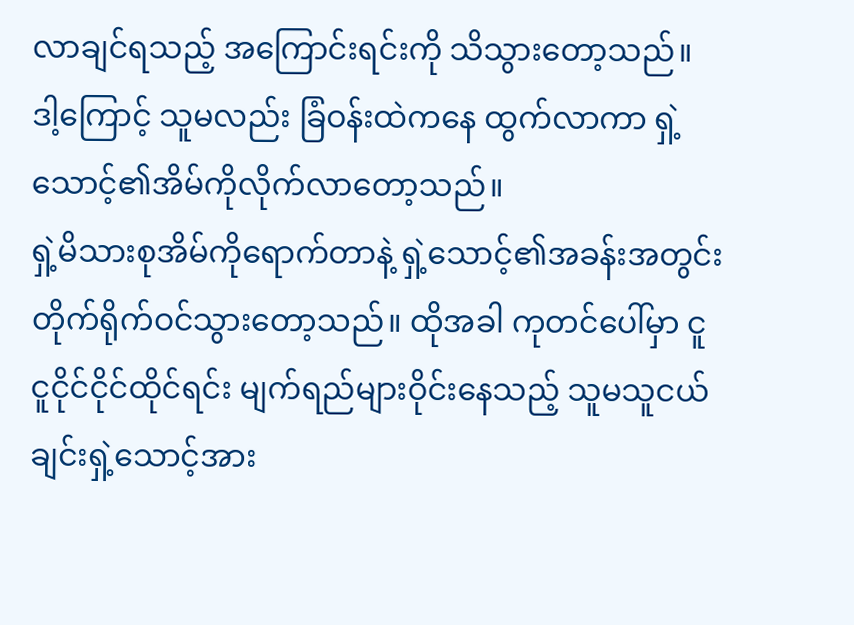လာချင်ရသည့် အကြောင်းရင်းကို သိသွားတော့သည်။
ဒါ့ကြောင့် သူမလည်း ခြံဝန်းထဲကနေ ထွက်လာကာ ရှဲ့သောင့်၏အိမ်ကိုလိုက်လာတော့သည်။
ရှဲ့မိသားစုအိမ်ကိုရောက်တာနဲ့ ရှဲ့သောင့်၏အခန်းအတွင်း တိုက်ရိုက်ဝင်သွားတော့သည်။ ထိုအခါ ကုတင်ပေါ်မှာ ငူငူငိုင်ငိုင်ထိုင်ရင်း မျက်ရည်များဝိုင်းနေသည့် သူမသူငယ်ချင်းရှဲ့သောင့်အား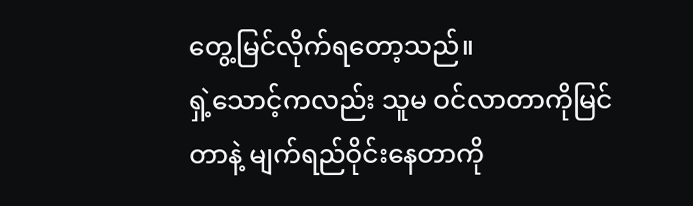တွေ့မြင်လိုက်ရတော့သည်။
ရှဲ့သောင့်ကလည်း သူမ ဝင်လာတာကိုမြင်တာနဲ့ မျက်ရည်ဝိုင်းနေတာကို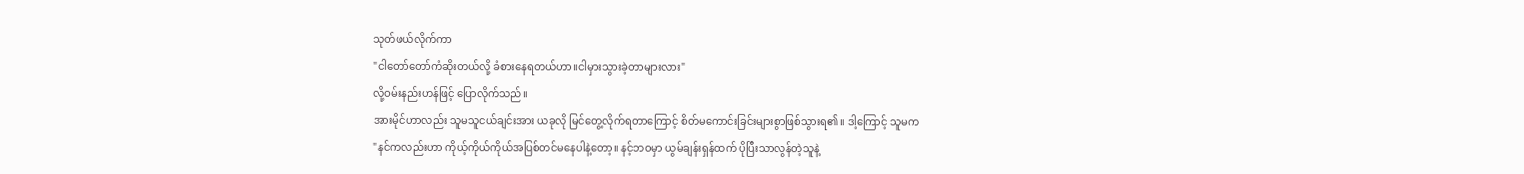သုတ်ဖယ်လိုက်ကာ
"ငါတော်တော်ကံဆိုးတယ်လို့ ခံစားနေရတယ်ဟာ။ငါမှားသွားခဲ့တာများလား"
လို့ဝမ်းနည်းဟန်ဖြင့် ပြောလိုက်သည်။
အားမိုင်ဟာလည်း သူမသူငယ်ချင်းအား ယခုလို မြင်တွေ့လိုက်ရတာကြောင့် စိတ်မကောင်းခြင်းများစွာဖြစ်သွားရ၏။ ဒါ့ကြောင့် သူမက
"နင်ကလည်းဟာ ကိုယ့်ကိုယ်ကိုယ်အပြစ်တင်မနေပါနဲ့တော့။ နင့်ဘဝမှာ ယွမ်ချန်းရှန်ထက် ပိုပြီးသာလွန်တဲ့သူနဲ့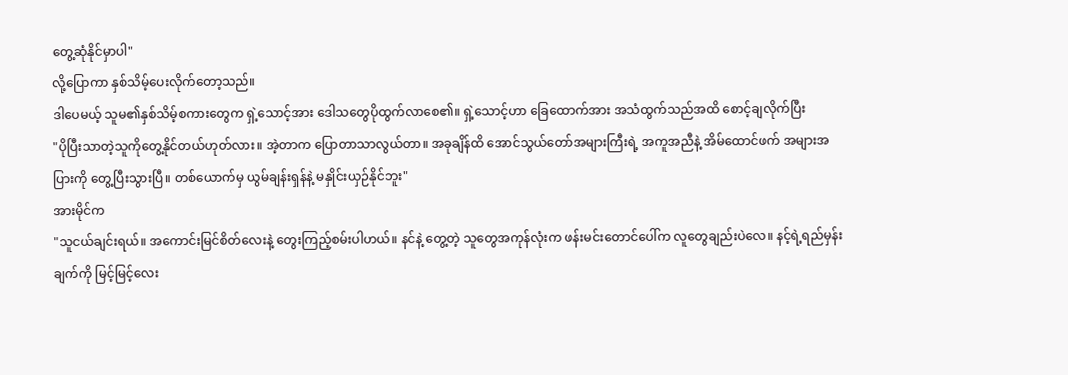တွေ့ဆုံနိုင်မှာပါ"
လို့ပြောကာ နှစ်သိမ့်ပေးလိုက်တော့သည်။
ဒါပေမယ့် သူမ၏နှစ်သိမ့်စကားတွေက ရှဲ့သောင့်အား ဒေါသတွေပိုထွက်လာစေ၏။ ရှဲ့သောင့်ဟာ ခြေထောက်အား အသံထွက်သည်အထိ စောင့်ချလိုက်ပြီး
"ပိုပြီးသာတဲ့သူကိုတွေ့နိုင်တယ်ဟုတ်လား။ အဲ့တာက ပြောတာသာလွယ်တာ။ အခုချိန်ထိ အောင်သွယ်တော်အများကြီးရဲ့ အကူအညီနဲ့ အိမ်ထောင်ဖက် အများအပြားကို တွေ့ပြီးသွားပြီ။ တစ်ယောက်မှ ယွမ်ချန်းရှန်နဲ့ မနှိုင်းယှဉ်နိုင်ဘူး"
အားမိုင်က
"သူငယ်ချင်းရယ်။ အကောင်းမြင်စိတ်လေးနဲ့ တွေးကြည့်စမ်းပါဟယ်။ နင်နဲ့ တွေ့တဲ့ သူတွေအကုန်လုံးက ဖန်းမင်းတောင်ပေါ်က လူတွေချည်းပဲလေ။ နင့်ရဲ့ရည်မှန်းချက်ကို မြင့်မြင့်လေး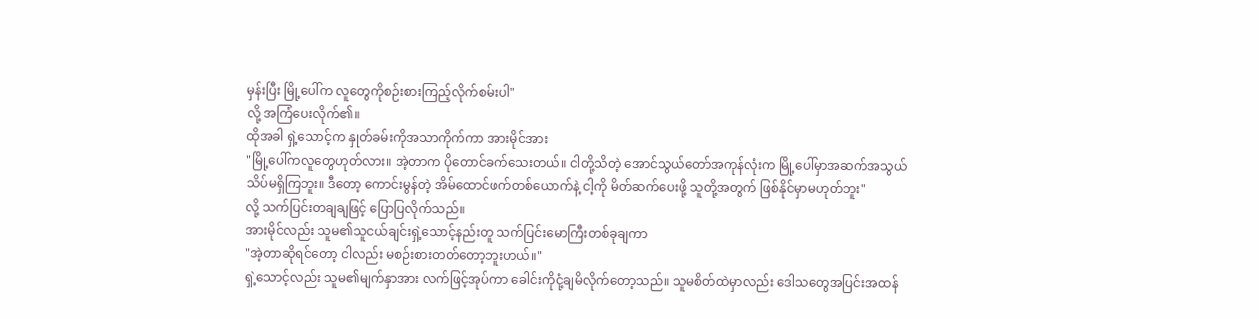မှန်းပြီး မြို့ပေါ်က လူတွေကိုစဉ်းစားကြည့်လိုက်စမ်းပါ"
လို့ အကြံပေးလိုက်၏။
ထိုအခါ ရှဲ့သောင့်က နှုတ်ခမ်းကိုအသာကိုက်ကာ အားမိုင်အား
"မြို့ပေါ်ကလူတွေဟုတ်လား။ အဲ့တာက ပိုတောင်ခက်သေးတယ်။ ငါတို့သိတဲ့ အောင်သွယ်တော်အကုန်လုံးက မြို့ပေါ်မှာအဆက်အသွယ်သိပ်မရှိကြဘူး။ ဒီတော့ ကောင်းမွန်တဲ့ အိမ်ထောင်ဖက်တစ်ယောက်နဲ့ ငါ့ကို မိတ်ဆက်ပေးဖို့ သူတို့အတွက် ဖြစ်နိုင်မှာမဟုတ်ဘူး"
လို့ သက်ပြင်းတချချဖြင့် ပြောပြလိုက်သည်။
အားမိုင်လည်း သူမ၏သူငယ်ချင်းရှဲ့သောင့်နည်းတူ သက်ပြင်းမောကြီးတစ်ခုချကာ
"အဲ့တာဆိုရင်တော့ ငါလည်း မစဉ်းစားတတ်တော့ဘူးဟယ်။"
ရှဲ့သောင့်လည်း သူမ၏မျက်နှာအား လက်ဖြင့်အုပ်ကာ ခေါင်းကိုငုံ့ချမိလိုက်တော့သည်။ သူမစိတ်ထဲမှာလည်း ဒေါသတွေအပြင်းအထန်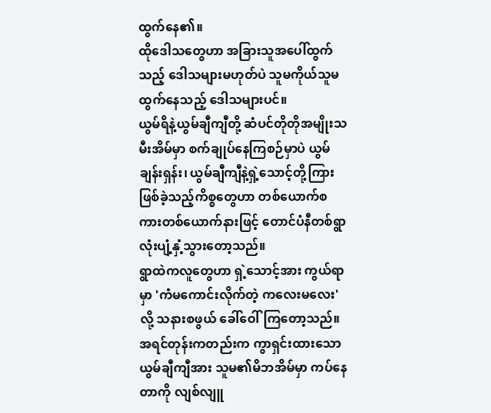ထွက်နေ၏။
ထိုဒေါသတွေဟာ အခြားသူအပေါ်ထွက်သည့် ဒေါသများမဟုတ်ပဲ သူမကိုယ်သူမ ထွက်နေသည့် ဒေါသများပင်။
ယွမ်ရိနဲ့ယွမ်ချီကျီတို့ ဆံပင်တိုတိုအမျိုးသမီးအိမ်မှာ စက်ချုပ်နေကြစဉ်မှာပဲ ယွမ်ချန်းရှန်း၊ ယွမ်ချီကျီနဲ့ရှဲ့သောင့်တို့ကြား ဖြစ်ခဲ့သည့်ကိစ္စတွေဟာ တစ်ယောက်စကားတစ်ယောက်နားဖြင့် တောင်ပံနီတစ်ရွာလုံးပျံ့နှံ့သွားတော့သည်။
ရွာထဲကလူတွေဟာ ရှဲ့သောင့်အား ကွယ်ရာမှာ 'ကံမကောင်းလိုက်တဲ့ ကလေးမလေး'လို့ သနားစဖွယ် ခေါ်ဝေါ်ကြတော့သည်။
အရင်တုန်းကတည်းက ကွာရှင်းထားသောယွမ်ချီကျီအား သူမ၏မိဘအိမ်မှာ ကပ်နေတာကို လျစ်လျူ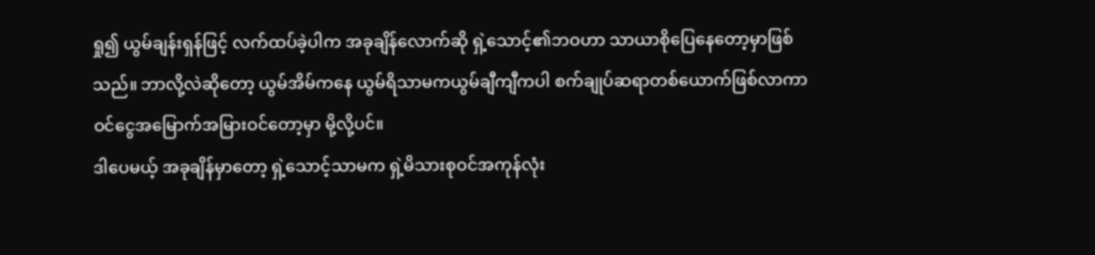ရှု၍ ယွမ်ချန်းရှန်ဖြင့် လက်ထပ်ခဲ့ပါက အခုချိန်လောက်ဆို ရှဲ့သောင့်၏ဘဝဟာ သာယာစိုပြေနေတော့မှာဖြစ်သည်။ ဘာလို့လဲဆိုတော့ ယွမ်အိမ်ကနေ ယွမ်ရိသာမကယွမ်ချီကျီကပါ စက်ချုပ်ဆရာတစ်ယောက်ဖြစ်လာကာ ဝင်ငွေအမြောက်အမြားဝင်တော့မှာ မို့လို့ပင်။
ဒါပေမယ့် အခုချိန်မှာတော့ ရှဲ့သောင့်သာမက ရှဲ့မိသားစုဝင်အကုန်လုံး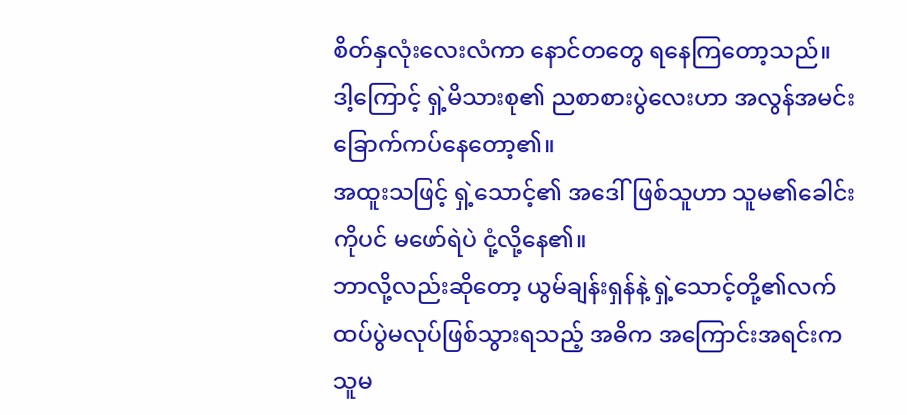စိတ်နှလုံးလေးလံကာ နောင်တတွေ ရနေကြတော့သည်။
ဒါ့ကြောင့် ရှဲ့မိသားစု၏ ညစာစားပွဲလေးဟာ အလွန်အမင်း ခြောက်ကပ်နေတော့၏။
အထူးသဖြင့် ရှဲ့သောင့်၏ အဒေါ်ဖြစ်သူဟာ သူမ၏ခေါင်းကိုပင် မဖော်ရဲပဲ ငုံ့လို့နေ၏။
ဘာလို့လည်းဆိုတော့ ယွမ်ချန်းရှန်နဲ့ ရှဲ့သောင့်တို့၏လက်ထပ်ပွဲမလုပ်ဖြစ်သွားရသည့် အဓိက အကြောင်းအရင်းက သူမ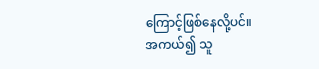ကြောင့်ဖြစ်နေလို့ပင်။
အကယ်၍ သူ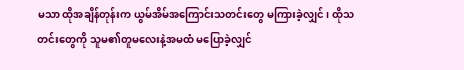မသာ ထိုအချိန်တုန်းက ယွမ်အိမ်အကြောင်းသတင်းတွေ မကြားခဲ့လျှင်၊ ထိုသတင်းတွေကို သူမ၏တူမလေးနဲ့အမထံ မပြောခဲ့လျှင်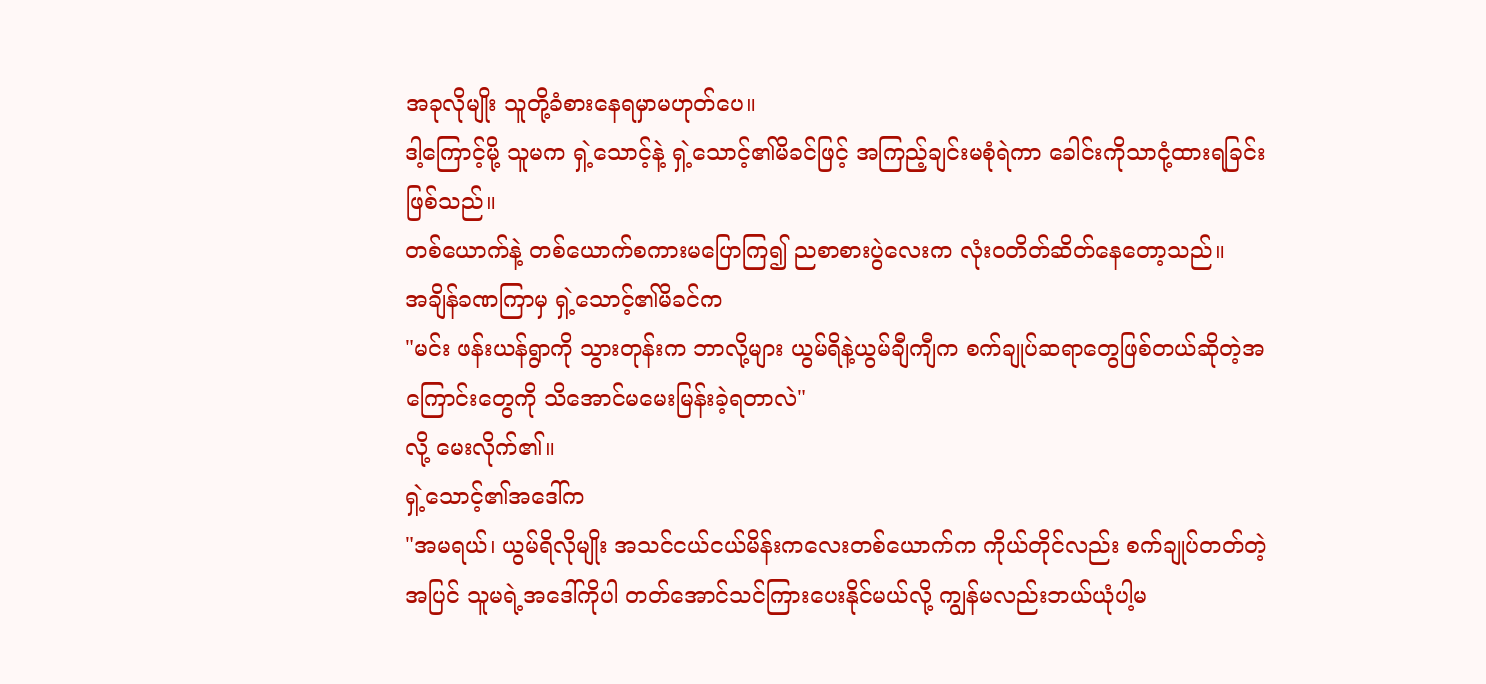အခုလိုမျိုး သူတို့ခံစားနေရမှာမဟုတ်ပေ။
ဒါ့ကြောင့်မို့ သူမက ရှဲ့သောင့်နဲ့ ရှဲ့သောင့်၏မိခင်ဖြင့် အကြည့်ချင်းမစုံရဲကာ ခေါင်းကိုသာငုံ့ထားရခြင်းဖြစ်သည်။
တစ်ယောက်နဲ့ တစ်ယောက်စကားမပြောကြ၍ ညစာစားပွဲလေးက လုံးဝတိတ်ဆိတ်နေတော့သည်။
အချိန်ခဏကြာမှ ရှဲ့သောင့်၏မိခင်က
"မင်း ဖန်းယန်ရွာကို သွားတုန်းက ဘာလို့များ ယွမ်ရိနဲ့ယွမ်ချီကျီက စက်ချုပ်ဆရာတွေဖြစ်တယ်ဆိုတဲ့အကြောင်းတွေကို သိအောင်မမေးမြန်းခဲ့ရတာလဲ"
လို့ မေးလိုက်၏။
ရှဲ့သောင့်၏အဒေါ်က
"အမရယ်၊ ယွမ်ရိလိုမျိုး အသင်ငယ်ငယ်မိန်းကလေးတစ်ယောက်က ကိုယ်တိုင်လည်း စက်ချုပ်တတ်တဲ့အပြင် သူမရဲ့အဒေါ်ကိုပါ တတ်အောင်သင်ကြားပေးနိုင်မယ်လို့ ကျွန်မလည်းဘယ်ယုံပါ့မ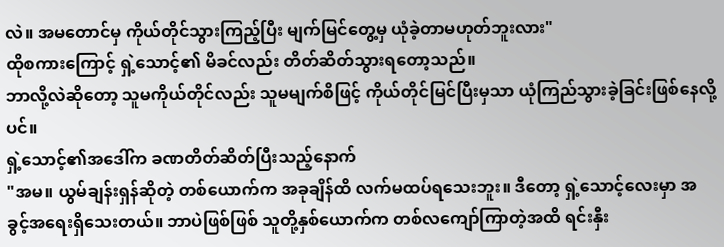လဲ။ အမတောင်မှ ကိုယ်တိုင်သွားကြည့်ပြီး မျက်မြင်တွေ့မှ ယုံခဲ့တာမဟုတ်ဘူးလား"
ထိုစကားကြောင့် ရှဲ့သောင့်၏ မိခင်လည်း တိတ်ဆိတ်သွားရတော့သည်။
ဘာလို့လဲဆိုတော့ သူမကိုယ်တိုင်လည်း သူမမျက်စိဖြင့် ကိုယ်တိုင်မြင်ပြီးမှသာ ယုံကြည်သွားခဲ့ခြင်းဖြစ်နေလို့ပင်။
ရှဲ့သောင့်၏အဒေါ်က ခဏတိတ်ဆိတ်ပြီးသည့်နောက်
"အမ။ ယွမ်ချန်းရှန်ဆိုတဲ့ တစ်ယောက်က အခုချိန်ထိ လက်မထပ်ရသေးဘူး။ ဒီတော့ ရှဲ့သောင့်လေးမှာ အခွင့်အရေးရှိသေးတယ်။ ဘာပဲဖြစ်ဖြစ် သူတို့နှစ်ယောက်က တစ်လကျော်ကြာတဲ့အထိ ရင်းနှီး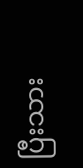ပြီးသား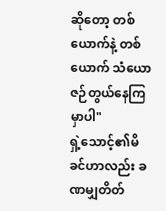ဆိုတော့ တစ်ယောက်နဲ့ တစ်ယောက် သံယောဇဉ်တွယ်နေကြမှာပါ"
ရှဲ့သောင့်၏မိခင်ဟာလည်း ခဏမျှတိတ်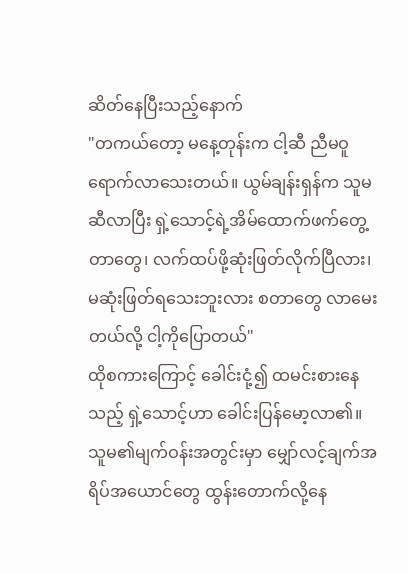ဆိတ်နေပြီးသည့်နောက်
"တကယ်တော့ မနေ့တုန်းက ငါ့ဆီ ညီမဝူရောက်လာသေးတယ်။ ယွမ်ချန်းရှန်က သူမဆီလာပြီး ရှဲ့သောင့်ရဲ့အိမ်ထောက်ဖက်တွေ့တာတွေ၊ လက်ထပ်ဖို့ဆုံးဖြတ်လိုက်ပြီလား၊ မဆုံးဖြတ်ရသေးဘူးလား စတာတွေ လာမေးတယ်လို့ ငါ့ကိုပြောတယ်"
ထိုစကားကြောင့် ခေါင်းငုံ့၍ ထမင်းစားနေသည့် ရှဲ့သောင့်ဟာ ခေါင်းပြန်မော့လာ၏။ သူမ၏မျက်ဝန်းအတွင်းမှာ မျှော်လင့်ချက်အရိပ်အယောင်တွေ ထွန်းတောက်လို့နေ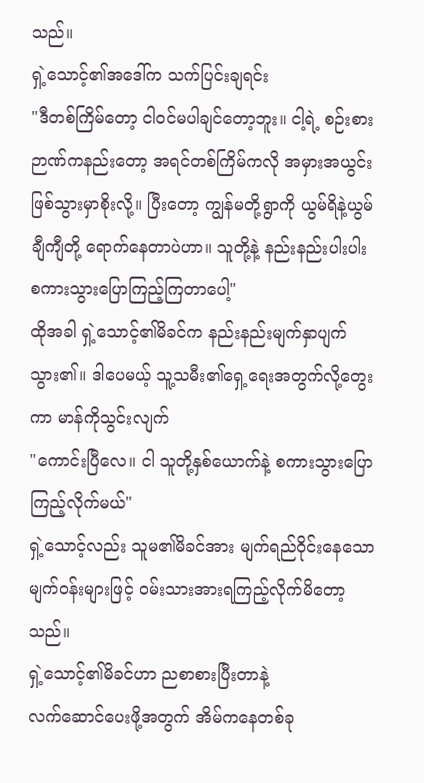သည်။
ရှဲ့သောင့်၏အဒေါ်က သက်ပြင်းချရင်း
"ဒီတစ်ကြိမ်တော့ ငါဝင်မပါချင်တော့ဘူး။ ငါ့ရဲ့ စဉ်းစားဉာဏ်ကနည်းတော့ အရင်တစ်ကြိမ်ကလို အမှားအယွင်းဖြစ်သွားမှာစိုးလို့။ ပြီးတော့ ကျွန်မတို့ရွာကို ယွမ်ရိနဲ့ယွမ်ချီကျီတို့ ရောက်နေတာပဲဟာ။ သူတို့နဲ့ နည်းနည်းပါးပါး စကားသွားပြောကြည့်ကြတာပေါ့"
ထိုအခါ ရှဲ့သောင့်၏မိခင်က နည်းနည်းမျက်နှာပျက်သွား၏။ ဒါပေမယ့် သူ့သမီး၏ရှေ့ရေးအတွက်လို့တွေးကာ မာန်ကိုသွင်းလျက်
"ကောင်းပြီလေ။ ငါ သူတို့နှစ်ယောက်နဲ့ စကားသွားပြောကြည့်လိုက်မယ်"
ရှဲ့သောင့်လည်း သူမ၏မိခင်အား မျက်ရည်ဝိုင်းနေသော မျက်ဝန်းများဖြင့် ဝမ်းသားအားရကြည့်လိုက်မိတော့သည်။
ရှဲ့သောင့်၏မိခင်ဟာ ညစာစားပြီးတာနဲ့
လက်ဆောင်ပေးဖို့အတွက် အိမ်ကနေတစ်ခု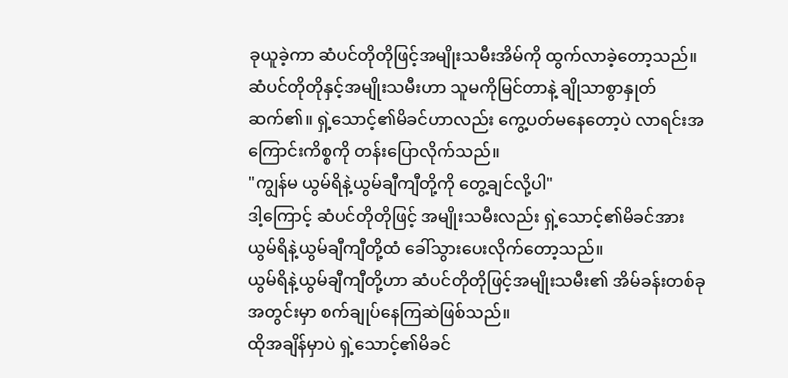ခုယူခဲ့ကာ ဆံပင်တိုတိုဖြင့်အမျိုးသမီးအိမ်ကို ထွက်လာခဲ့တော့သည်။
ဆံပင်တိုတိုနှင့်အမျိုးသမီးဟာ သူမကိုမြင်တာနဲ့ ချိုသာစွာနှုတ်ဆက်၏။ ရှဲ့သောင့်၏မိခင်ဟာလည်း ကွေ့ပတ်မနေတော့ပဲ လာရင်းအကြောင်းကိစ္စကို တန်းပြောလိုက်သည်။
"ကျွန်မ ယွမ်ရိနဲ့ယွမ်ချီကျီတို့ကို တွေ့ချင်လို့ပါ"
ဒါ့ကြောင့် ဆံပင်တိုတိုဖြင့် အမျိုးသမီးလည်း ရှဲ့သောင့်၏မိခင်အား ယွမ်ရိနဲ့ယွမ်ချီကျီတို့ထံ ခေါ်သွားပေးလိုက်တော့သည်။
ယွမ်ရိနဲ့ယွမ်ချီကျီတို့ဟာ ဆံပင်တိုတိုဖြင့်အမျိုးသမီး၏ အိမ်ခန်းတစ်ခုအတွင်းမှာ စက်ချုပ်နေကြဆဲဖြစ်သည်။
ထိုအချိန်မှာပဲ ရှဲ့သောင့်၏မိခင်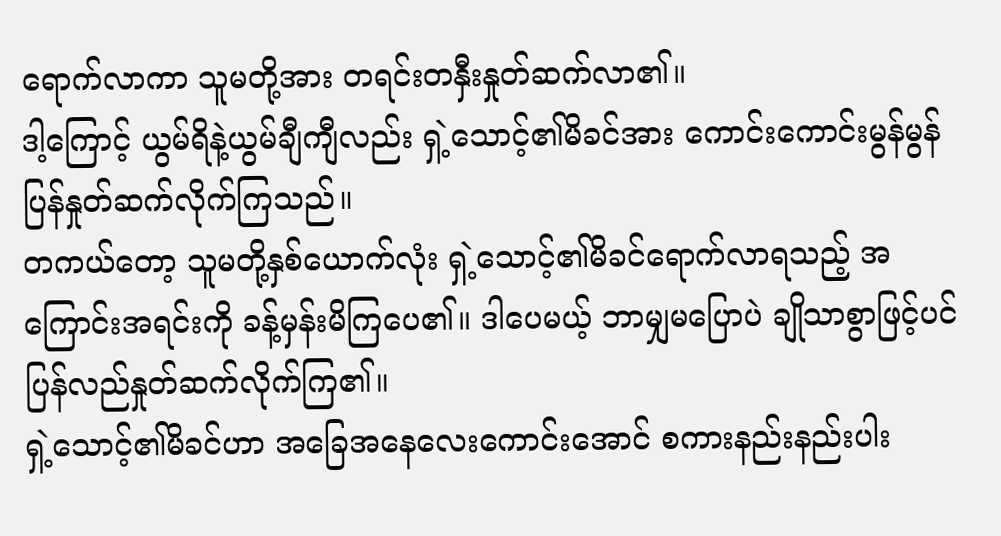ရောက်လာကာ သူမတို့အား တရင်းတနှီးနှုတ်ဆက်လာ၏။
ဒါ့ကြောင့် ယွမ်ရိနဲ့ယွမ်ချီကျီလည်း ရှဲ့သောင့်၏မိခင်အား ကောင်းကောင်းမွန်မွန် ပြန်နှုတ်ဆက်လိုက်ကြသည်။
တကယ်တော့ သူမတို့နှစ်ယောက်လုံး ရှဲ့သောင့်၏မိခင်ရောက်လာရသည့် အကြောင်းအရင်းကို ခန့်မှန်းမိကြပေ၏။ ဒါပေမယ့် ဘာမျှမပြောပဲ ချိုသာစွာဖြင့်ပင် ပြန်လည်နှုတ်ဆက်လိုက်ကြ၏။
ရှဲ့သောင့်၏မိခင်ဟာ အခြေအနေလေးကောင်းအောင် စကားနည်းနည်းပါး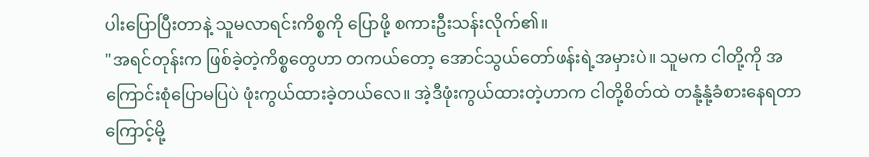ပါးပြောပြီးတာနဲ့ သူမလာရင်းကိစ္စကို ပြောဖို့ စကားဦးသန်းလိုက်၏။
"အရင်တုန်းက ဖြစ်ခဲ့တဲ့ကိစ္စတွေဟာ တကယ်တော့ အောင်သွယ်တော်ဖန်းရဲ့အမှားပဲ။ သူမက ငါတို့ကို အကြောင်းစုံပြောမပြပဲ ဖုံးကွယ်ထားခဲ့တယ်လေ။ အဲ့ဒီဖုံးကွယ်ထားတဲ့ဟာက ငါတို့စိတ်ထဲ တနုံ့နုံ့ခံစားနေရတာကြောင့်မို့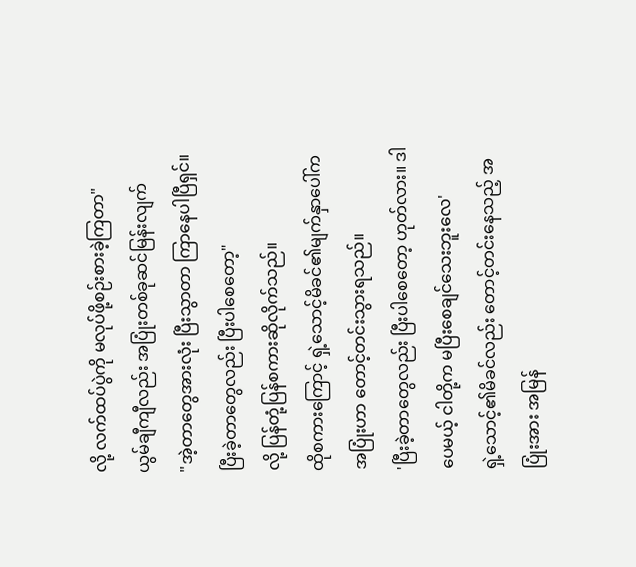လို့ လက်ထပ်ပွဲကို မလုပ်ဖို့စဉ်းစားခဲ့ကြတာ"
ယွမ်ချီကျီလည်း အပြုံးတစ်ခုဆင်မြန်းလျက်
"အဲ့တာတွေအားလုံး ပြီးသွာတာ ကြာနေပါပြီရှင်။ ပြီးခဲ့တာတွေလည်း ပြီးပါစေတော့"
လို့ ပြန်တုံ့ပြန်စကားဆိုလိုက်သည်။
ထိုစကားကြောင့် ရှဲ့သောင့်မိခင်၏မျက်နှာပေါ်က အပြုံးဟာ တောင့်တင်းသွားရသည်။
'ပြီးခဲ့တာတွေလည်း ပြီးပါစေတော့ ဟုတ်လား။ ဒါပေမယ့် ငါတို့က မပြီးစေချင်သေးဘူးလေ'
ရှဲ့သောင့်၏မိခင်လည်း တောင့်တင်းနေသည့် အပြုံးအား အမြန်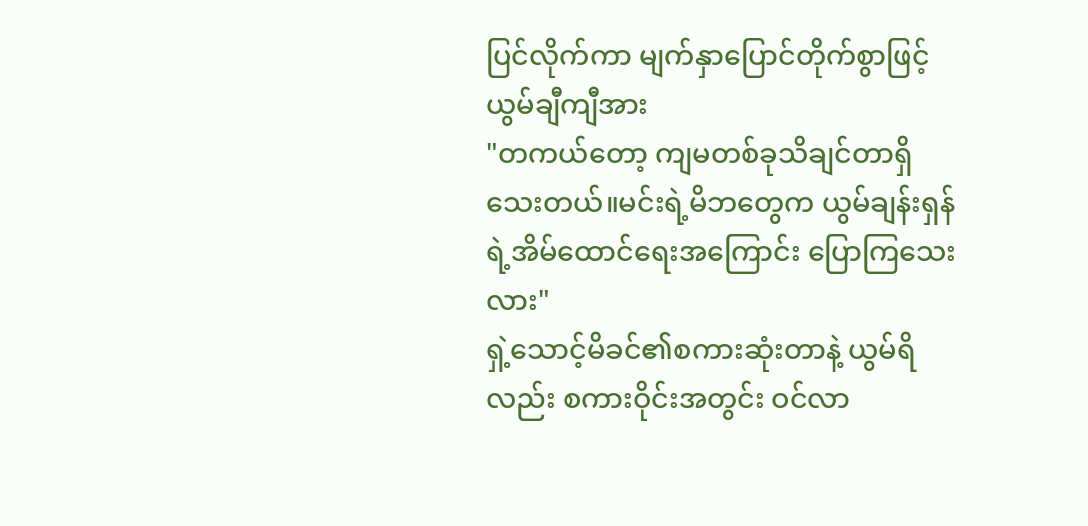ပြင်လိုက်ကာ မျက်နှာပြောင်တိုက်စွာဖြင့် ယွမ်ချီကျီအား
"တကယ်တော့ ကျမတစ်ခုသိချင်တာရှိသေးတယ်။မင်းရဲ့မိဘတွေက ယွမ်ချန်းရှန်ရဲ့အိမ်ထောင်ရေးအကြောင်း ပြောကြသေးလား"
ရှဲ့သောင့်မိခင်၏စကားဆုံးတာနဲ့ ယွမ်ရိလည်း စကားဝိုင်းအတွင်း ဝင်လာ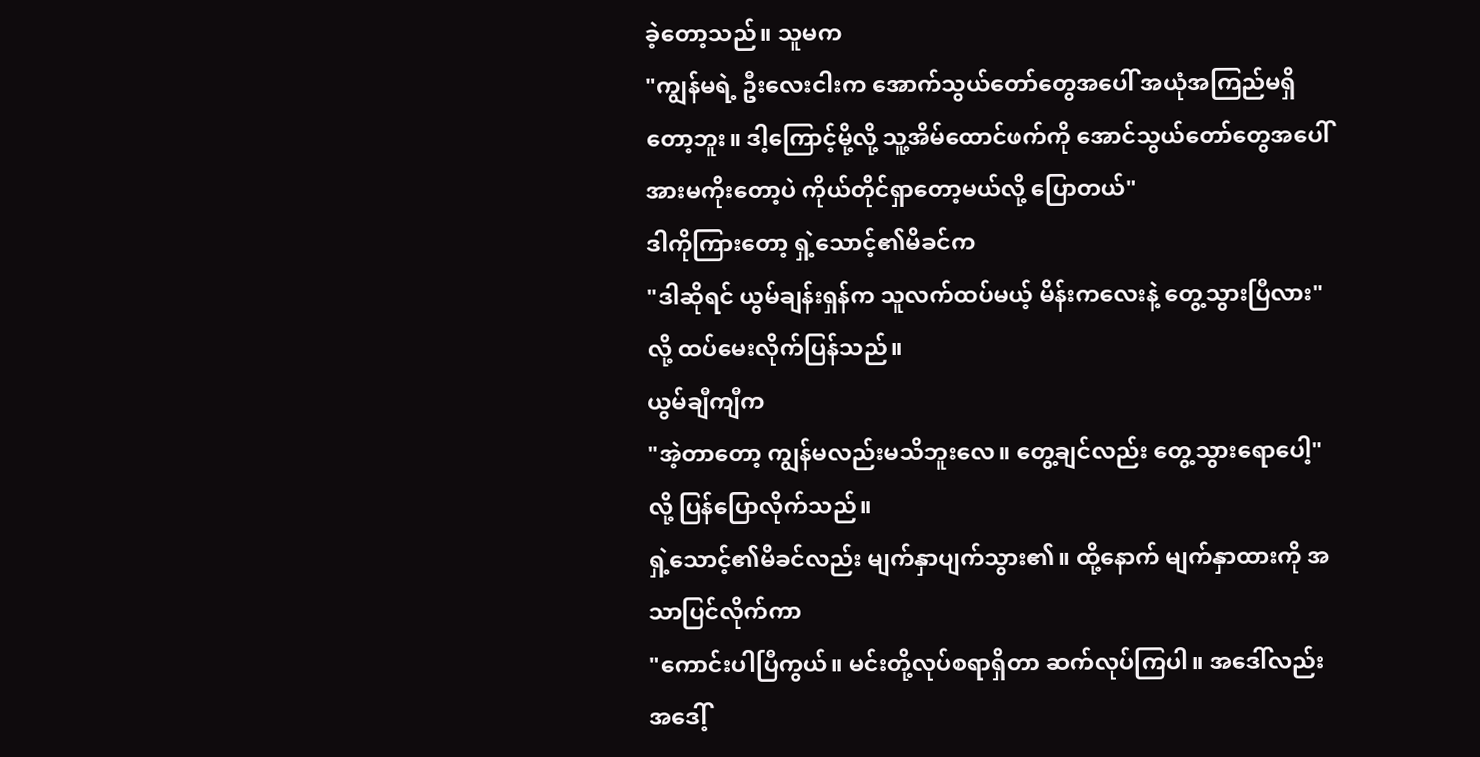ခဲ့တော့သည်။ သူမက
"ကျွန်မရဲ့ ဦးလေးငါးက အောက်သွယ်တော်တွေအပေါ် အယုံအကြည်မရှိတော့ဘူး။ ဒါ့ကြောင့်မို့လို့ သူ့အိမ်ထောင်ဖက်ကို အောင်သွယ်တော်တွေအပေါ် အားမကိုးတော့ပဲ ကိုယ်တိုင်ရှာတော့မယ်လို့ ပြောတယ်"
ဒါကိုကြားတော့ ရှဲ့သောင့်၏မိခင်က
"ဒါဆိုရင် ယွမ်ချန်းရှန်က သူလက်ထပ်မယ့် မိန်းကလေးနဲ့ တွေ့သွားပြီလား"
လို့ ထပ်မေးလိုက်ပြန်သည်။
ယွမ်ချီကျီက
"အဲ့တာတော့ ကျွန်မလည်းမသိဘူးလေ။ တွေ့ချင်လည်း တွေ့သွားရောပေါ့"
လို့ ပြန်ပြောလိုက်သည်။
ရှဲ့သောင့်၏မိခင်လည်း မျက်နှာပျက်သွား၏။ ထို့နောက် မျက်နှာထားကို အသာပြင်လိုက်ကာ
"ကောင်းပါပြီကွယ်။ မင်းတို့လုပ်စရာရှိတာ ဆက်လုပ်ကြပါ။ အဒေါ်လည်း အဒေါ့်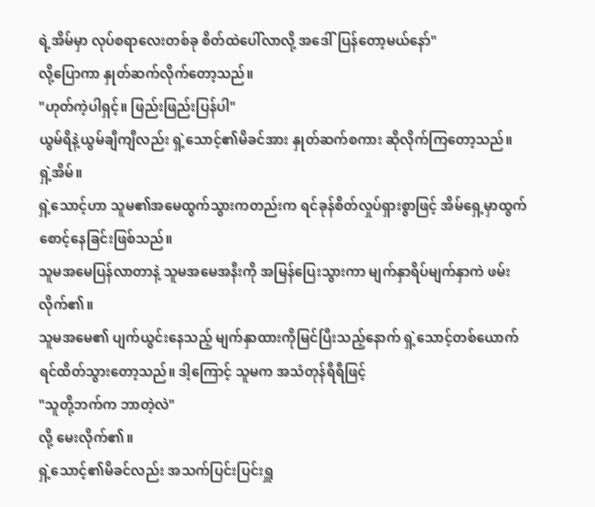ရဲ့အိမ်မှာ လုပ်စရာလေးတစ်ခု စိတ်ထဲပေါ်လာလို့ အဒေါ်ပြန်တော့မယ်နော်"
လို့ပြောကာ နှုတ်ဆက်လိုက်တော့သည်။
"ဟုတ်ကဲ့ပါရှင့်။ ဖြည်းဖြည်းပြန်ပါ"
ယွမ်ရိနဲ့ယွမ်ချီကျီလည်း ရှဲ့သောင့်၏မိခင်အား နှုတ်ဆက်စကား ဆိုလိုက်ကြတော့သည်။
ရှဲ့အိမ်။
ရှဲ့သောင့်ဟာ သူမ၏အမေထွက်သွားကတည်းက ရင်ခုန်စိတ်လှုပ်ရှားစွာဖြင့် အိမ်ရှေ့မှာထွက်စောင့်နေခြင်းဖြစ်သည်။
သူမအမေပြန်လာတာနဲ့ သူမအမေအနီးကို အမြန်ပြေးသွားကာ မျက်နှာရိပ်မျက်နှာကဲ ဖမ်းလိုက်၏။
သူမအမေ၏ ပျက်ယွင်းနေသည့် မျက်နှာထားကိုမြင်ပြီးသည့်နောက် ရှဲ့သောင့်တစ်ယောက် ရင်ထိတ်သွားတော့သည်။ ဒါ့ကြောင့် သူမက အသံတုန်ရီရီဖြင့်
"သူတို့ဘက်က ဘာတဲ့လဲ"
လို့ မေးလိုက်၏။
ရှဲ့သောင့်၏မိခင်လည်း အသက်ပြင်းပြင်းရှူ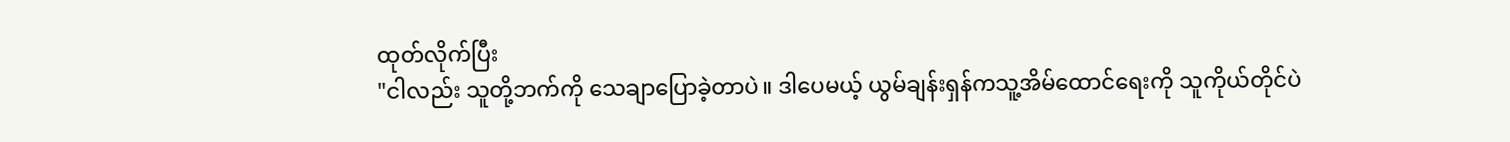ထုတ်လိုက်ပြီး
"ငါလည်း သူတို့ဘက်ကို သေချာပြောခဲ့တာပဲ။ ဒါပေမယ့် ယွမ်ချန်းရှန်ကသူ့အိမ်ထောင်ရေးကို သူကိုယ်တိုင်ပဲ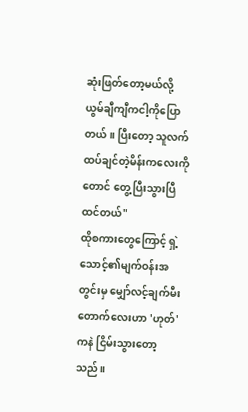ဆုံးဖြတ်တော့မယ်လို့ ယွမ်ချီကျီကငါ့ကိုပြောတယ်။ ပြီးတော့ သူလက်ထပ်ချင်တဲ့မိန်းကလေးကိုတောင် တွေ့ပြီးသွားပြီထင်တယ်"
ထိုစကားတွေကြောင့် ရှဲ့သောင့်၏မျက်ဝန်းအတွင်းမှ မျှော်လင့်ချက်မီးတောက်လေးဟာ 'ဟုတ်'ကနဲ ငြိမ်းသွားတော့သည်။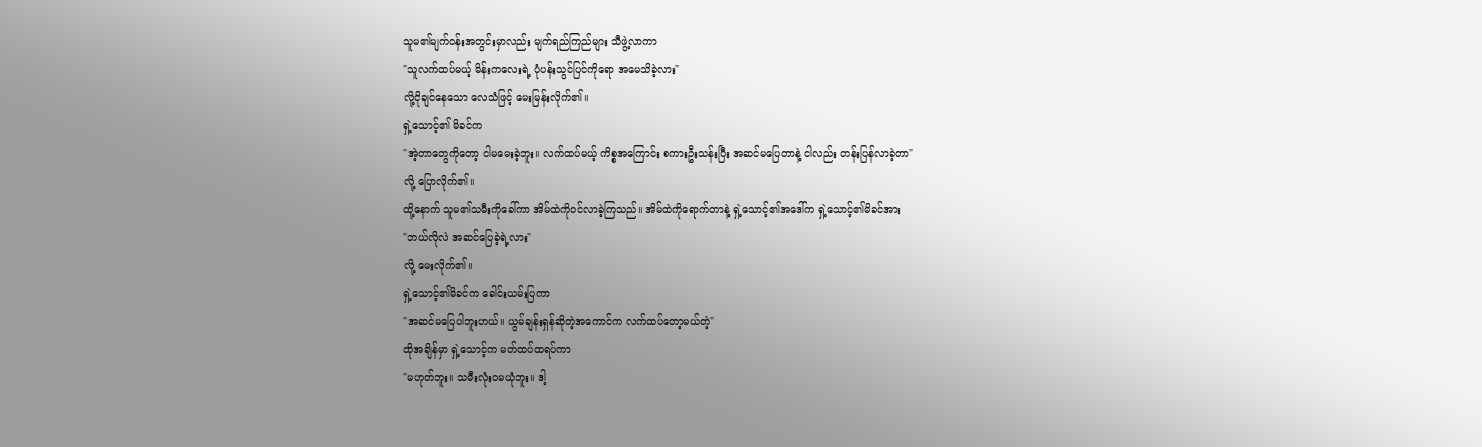သူမ၏မျက်ဝန်းအတွင်းမှာလည်း မျက်ရည်ကြည်များ သီဖွဲ့လာကာ
"သူလက်ထပ်မယ့် မိန်းကလေးရဲ့ ပုံပန်းသွင်ပြင်ကိုရော အမေသိခဲ့လား"
လို့ငိုချင်နေသော လေသံဖြင့် မေးမြန်းလိုက်၏။
ရှဲ့သောင့်၏ မိခင်က
"အဲ့တာတွေကိုတော့ ငါမမေးခဲ့ဘူး။ လက်ထပ်မယ့် ကိစ္စအကြောင်း စကားဦးသန်းပြီး အဆင်မပြေတာနဲ့ ငါလည်း တန်းပြန်လာခဲ့တာ"
လို့ ပြောလိုက်၏။
ထို့နောက် သူမ၏သမီးကိုခေါ်ကာ အိမ်ထဲကိုဝင်လာခဲ့ကြသည်။ အိမ်ထဲကိုရောက်တာနဲ့ ရှဲ့သောင့်၏အဒေါ်က ရှဲ့သောင့်၏မိခင်အား
"ဘယ်လိုလဲ အဆင်ပြေခဲ့ရဲ့လား"
လို့ မေးလိုက်၏။
ရှဲ့သောင့်၏မိခင်က ခေါင်းယမ်းပြကာ
"အဆင်မပြေပါဘူးဟယ်။ ယွမ်ချန်းရှန်ဆိုတဲ့အကောင်က လက်ထပ်တော့မယ်တဲ့"
ထိုအချိန်မှာ ရှဲ့သောင့်က မတ်ထပ်ထရပ်ကာ
"မဟုတ်ဘူး။ သမီးလုံးဝမယုံဘူး။ ဒါ့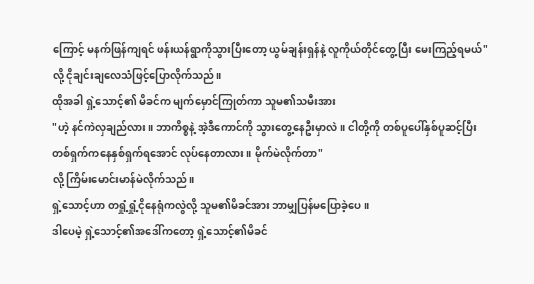ကြောင့် မနက်ဖြန်ကျရင် ဖန်းယန်ရွာကိုသွားပြီးတော့ ယွမ်ချန်းရှန်နဲ့ လူကိုယ်တိုင်တွေ့ပြီး မေးကြည့်ရမယ်"
လို့ ငိုချင်းချလေသံဖြင့်ပြောလိုက်သည်။
ထိုအခါ ရှဲ့သောင့်၏ မိခင်က မျက်မှောင်ကြုတ်ကာ သူမ၏သမီးအား
"ဟဲ့ နင်ကဲလှချည်လား။ ဘာကိစ္စနဲ့ အဲ့ဒီကောင်ကို သွားတွေ့နေဦးမှာလဲ။ ငါတို့ကို တစ်ပူပေါ်နှစ်ပူဆင့်ပြီး တစ်ရှက်ကနေနှစ်ရှက်ရအောင် လုပ်နေတာလား။ မိုက်မဲလိုက်တာ"
လို့ ကြိမ်းမောင်းမာန်မဲလိုက်သည်။
ရှဲ့သောင့်ဟာ တရှုံ့ရှုံ့ငိုနေရုံကလွဲလို့ သူမ၏မိခင်အား ဘာမျှပြန်မပြောခဲ့ပေ။
ဒါပေမဲ့ ရှဲ့သောင့်၏အဒေါ်ကတော့ ရှဲ့သောင့်၏မိခင်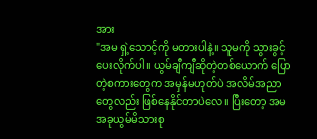အား
"အမ ရှဲ့သောင့်ကို မတားပါနဲ့။ သူမကို သွားခွင့်ပေးလိုက်ပါ။ ယွမ်ချီကျီဆိုတဲ့တစ်ယောက် ပြောတဲ့စကားတွေက အမှန်မဟုတ်ပဲ အလိမ်အညာတွေလည်း ဖြစ်နေနိုင်တာပဲလေ။ ပြီးတော့ အမ အခုယွမ်မိသားစု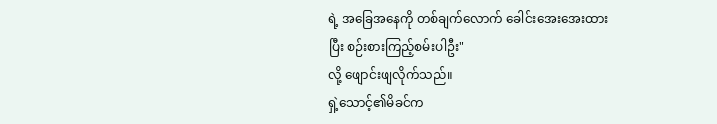ရဲ့ အခြေအနေကို တစ်ချက်လောက် ခေါင်းအေးအေးထားပြီး စဉ်းစားကြည့်စမ်းပါဦး"
လို့ ဖျောင်းဖျလိုက်သည်။
ရှဲ့သောင့်၏မိခင်က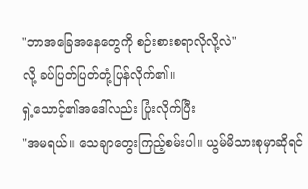"ဘာအခြေအနေတွေကို စဉ်းစားစရာလိုလို့လဲ"
လို့ ခပ်ပြတ်ပြတ်တုံ့ပြန်လိုက်၏။
ရှဲ့သောင့်၏အဒေါ်လည်း ပြုံးလိုက်ပြီး
"အမရယ်။ သေချာတွေးကြည့်စမ်းပါ။ ယွမ်မိသားစုမှာဆိုရင်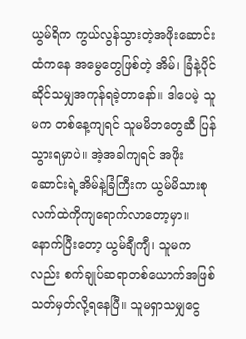ယွမ်ရိက ကွယ်လွန်သွားတဲ့အဖိုးဆောင်းထံကနေ အမွေတွေဖြစ်တဲ့ အိမ်၊ ခြံနဲ့ပိုင်ဆိုင်သမျှအကုန်ရခဲ့တာနော်။ ဒါပေမဲ့ သူမက တစ်နေ့ကျရင် သူမမိဘတွေဆီ ပြန်သွားရမှာပဲ။ အဲ့အခါကျရင် အဖိုးဆောင်းရဲ့အိမ်နဲ့ခြံကြီးက ယွမ်မိသားစုလက်ထဲကိုကျရောက်လာတော့မှာ။ နောက်ပြီးတော့ ယွမ်ချီကျီ၊ သူမကလည်း စက်ချုပ်ဆရာတစ်ယောက်အဖြစ် သတ်မှတ်လို့ရနေပြီ။ သူမရှာသမျှငွေ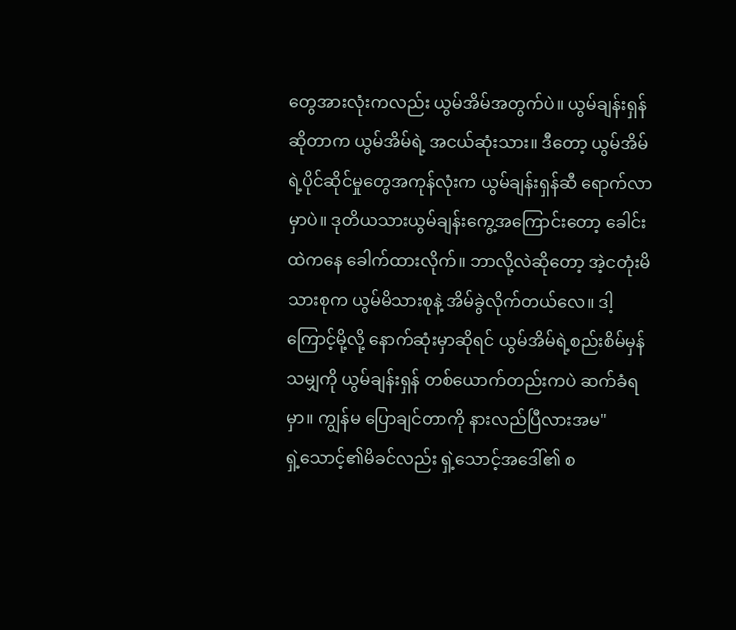တွေအားလုံးကလည်း ယွမ်အိမ်အတွက်ပဲ။ ယွမ်ချန်းရှန်ဆိုတာက ယွမ်အိမ်ရဲ့ အငယ်ဆုံးသား။ ဒီတော့ ယွမ်အိမ်ရဲ့ပိုင်ဆိုင်မှုတွေအကုန်လုံးက ယွမ်ချန်းရှန်ဆီ ရောက်လာမှာပဲ။ ဒုတိယသားယွမ်ချန်းကွေ့အကြောင်းတော့ ခေါင်းထဲကနေ ခေါက်ထားလိုက်။ ဘာလို့လဲဆိုတော့ အဲ့ငတုံးမိသားစုက ယွမ်မိသားစုနဲ့ အိမ်ခွဲလိုက်တယ်လေ။ ဒါ့ကြောင့်မို့လို့ နောက်ဆုံးမှာဆိုရင် ယွမ်အိမ်ရဲ့စည်းစိမ်မှန်သမျှကို ယွမ်ချန်းရှန် တစ်ယောက်တည်းကပဲ ဆက်ခံရမှာ။ ကျွန်မ ပြောချင်တာကို နားလည်ပြီလားအမ"
ရှဲ့သောင့်၏မိခင်လည်း ရှဲ့သောင့်အဒေါ်၏ စ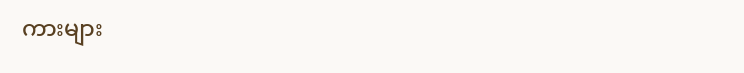ကားများ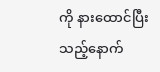ကို နားထောင်ပြီးသည့်နောက်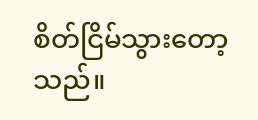စိတ်ငြိမ်သွားတော့သည်။